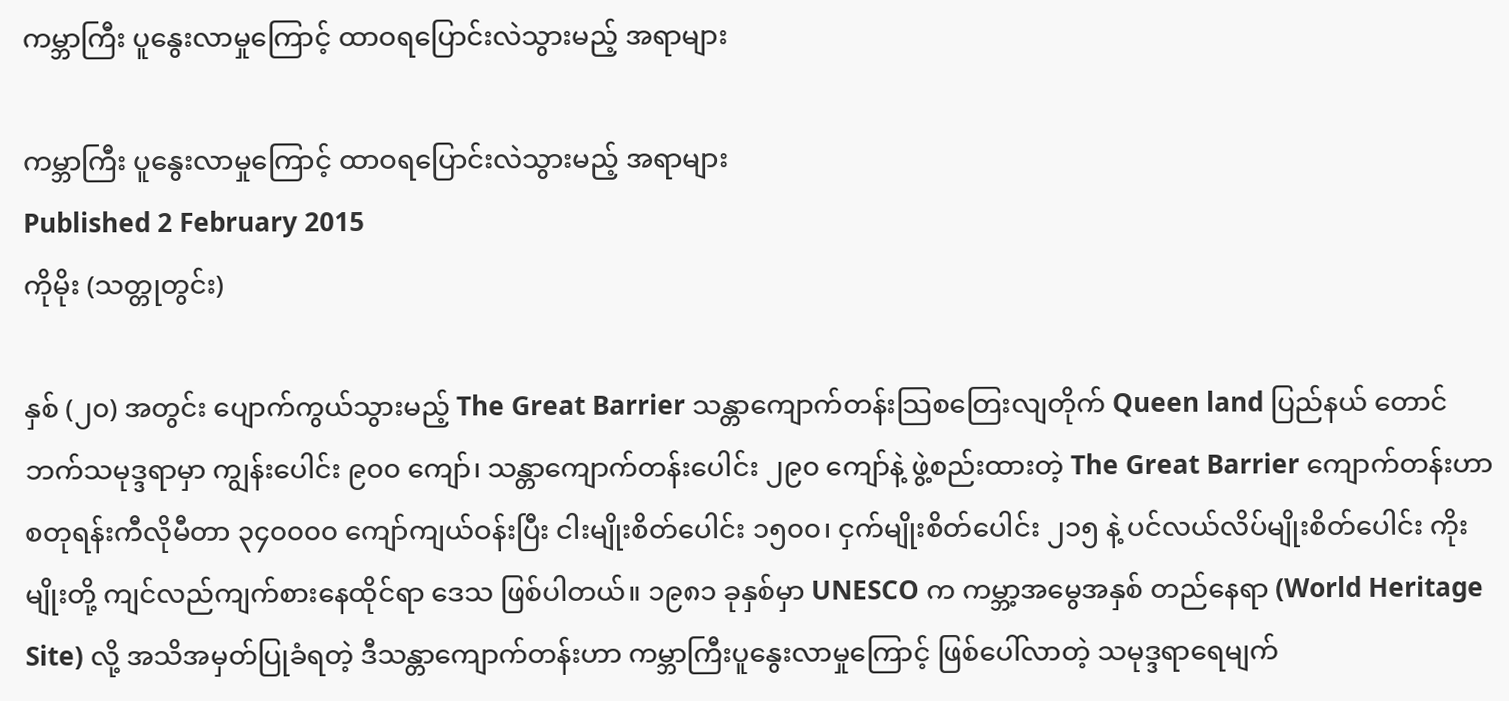ကမ္ဘာကြီး ပူနွေးလာမှုကြောင့် ထာဝရပြောင်းလဲသွားမည့် အရာများ

ကမ္ဘာကြီး ပူနွေးလာမှုကြောင့် ထာဝရပြောင်းလဲသွားမည့် အရာများ
Published 2 February 2015
ကိုမိုး (သတ္တုတွင်း)

နှစ် (၂၀) အတွင်း ပျောက်ကွယ်သွားမည့် The Great Barrier သန္တာကျောက်တန်းသြစတြေးလျတိုက် Queen land ပြည်နယ် တောင်ဘက်သမုဒ္ဒရာမှာ ကျွန်းပေါင်း ၉၀၀ ကျော်၊ သန္တာကျောက်တန်းပေါင်း ၂၉၀ ကျော်နဲ့ ဖွဲ့စည်းထားတဲ့ The Great Barrier ကျောက်တန်းဟာ စတုရန်းကီလိုမီတာ ၃၄၀၀၀၀ ကျော်ကျယ်ဝန်းပြီး ငါးမျိုးစိတ်ပေါင်း ၁၅၀၀၊ ငှက်မျိုးစိတ်ပေါင်း ၂၁၅ နဲ့ ပင်လယ်လိပ်မျိုးစိတ်ပေါင်း ကိုးမျိုးတို့ ကျင်လည်ကျက်စားနေထိုင်ရာ ဒေသ ဖြစ်ပါတယ်။ ၁၉၈၁ ခုနှစ်မှာ UNESCO က ကမ္ဘာ့အမွေအနှစ် တည်နေရာ (World Heritage Site) လို့ အသိအမှတ်ပြုခံရတဲ့ ဒီသန္တာကျောက်တန်းဟာ ကမ္ဘာကြီးပူနွေးလာမှုကြောင့် ဖြစ်ပေါ်လာတဲ့ သမုဒ္ဒရာရေမျက်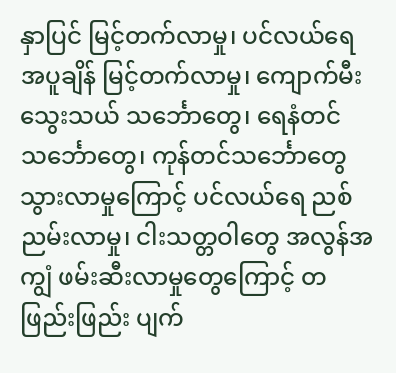နှာပြင် မြင့်တက်လာမှု၊ ပင်လယ်ရေ အပူချိန် မြင့်တက်လာမှု၊ ကျောက်မီးသွေးသယ် သင်္ဘောတွေ၊ ရေနံတင်သင်္ဘောတွေ၊ ကုန်တင်သင်္ဘောတွေ သွားလာမှုကြောင့် ပင်လယ်ရေ ညစ်ညမ်းလာမှု၊ ငါးသတ္တဝါတွေ အလွန်အကျွံ ဖမ်းဆီးလာမှုတွေကြောင့် တဖြည်းဖြည်း ပျက်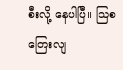စီးလို့ နေပါပြီ။ သြစတြေးလျ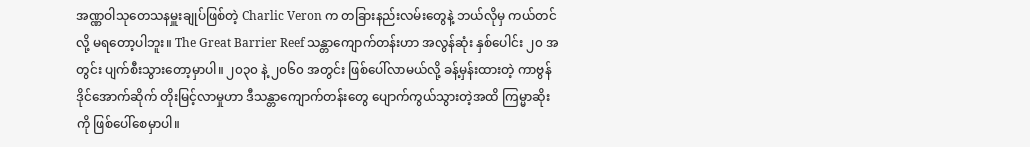အဏ္ဏဝါသုတေသနမှူးချုပ်ဖြစ်တဲ့ Charlic Veron က တခြားနည်းလမ်းတွေနဲ့ ဘယ်လိုမှ ကယ်တင်လို့ မရတော့ပါဘူး။ The Great Barrier Reef သန္တာကျောက်တန်းဟာ အလွန်ဆုံး နှစ်ပေါင်း ၂၀ အတွင်း ပျက်စီးသွားတော့မှာပါ။ ၂၀၃၀ နဲ့ ၂၀၆၀ အတွင်း ဖြစ်ပေါ်လာမယ်လို့ ခန့်မှန်းထားတဲ့ ကာဗွန်ဒိုင်အောက်ဆိုက် တိုးမြင့်လာမှုဟာ ဒီသန္တာကျောက်တန်းတွေ ပျောက်ကွယ်သွားတဲ့အထိ ကြမ္မာဆိုးကို ဖြစ်ပေါ်စေမှာပါ။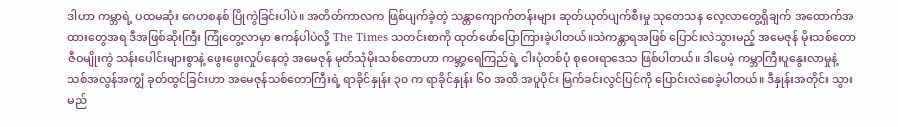ဒါဟာ ကမ္ဘာရဲ့ ပထမဆုံး ဂေဟစနစ် ပြိုကွဲခြင်းပါပဲ။ အတိတ်ကာလက ဖြစ်ပျက်ခဲ့တဲ့ သန္တာကျောက်တန်းများ ဆုတ်ယုတ်ပျက်စီးမှု သုတေသန လေ့လာတွေ့ရှိချက် အထောက်အထားတွေအရ ဒီအဖြစ်ဆိုးကြီး ကြုံတွေ့လာမှာ ဧကန်ပါပဲလို့ The Times သတင်းစာကို ထုတ်ဖော်ပြောကြားခဲ့ပါတယ်။သဲကန္တာရအဖြစ် ပြောင်းလဲသွားမည့် အမေဇုန် မိုးသစ်တောဇီဝမျိုးကွဲ သန်းပေါင်းများစွာနဲ့ ဖွေးဖွေးလှုပ်နေတဲ့ အမေဇုန် မုတ်သုံမိုးသစ်တောဟာ ကမ္ဘာ့ရေကြည်ရဲ့ ငါးပုံတစ်ပုံ စုဝေးရာဒေသ ဖြစ်ပါတယ်။ ဒါပေမဲ့ ကမ္ဘာကြီးပူနွေးလာမှုနဲ့ သစ်အလွန်အကျွံ ခုတ်ထွင်ခြင်းဟာ အမေဇုန်သစ်တောကြီးရဲ့ ရာခိုင်နှုန်း ၃၀ က ရာခိုင်နှုန်း ၆၀ အထိ အပူပိုင်း မြက်ခင်းလွင်ပြင်ကို ပြောင်းလဲစေခဲ့ပါတယ်။ ဒီနှုန်းအတိုင်း သွားမည်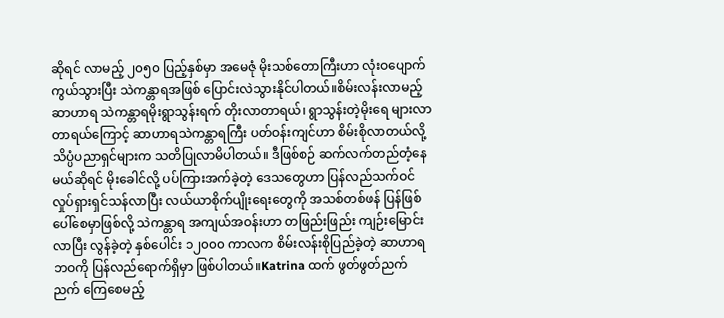ဆိုရင် လာမည့် ၂၀၅၀ ပြည့်နှစ်မှာ အမေဇုံ မိုးသစ်တောကြီးဟာ လုံးဝပျောက်ကွယ်သွားပြီး သဲကန္တာရအဖြစ် ပြောင်းလဲသွားနိုင်ပါတယ်။စိမ်းလန်းလာမည့် ဆာဟာရ သဲကန္တာရမိုးရွာသွန်းရက် တိုးလာတာရယ်၊ ရွာသွန်းတဲ့မိုးရေ များလာတာရယ်ကြောင့် ဆာဟာရသဲကန္တာရကြီး ပတ်ဝန်းကျင်ဟာ စိမ်းစိုလာတယ်လို့ သိပ္ပံပညာရှင်များက သတိပြုလာမိပါတယ်။ ဒီဖြစ်စဉ် ဆက်လက်တည်တံ့နေမယ်ဆိုရင် မိုးခေါင်လို့ ပပ်ကြားအက်ခဲ့တဲ့ ဒေသတွေဟာ ပြန်လည်သက်ဝင် လှုပ်ရှားရှင်သန်လာပြီး လယ်ယာစိုက်ပျိုးရေးတွေကို အသစ်တစ်ဖန် ပြန်ဖြစ်ပေါ်စေမှာဖြစ်လို့ သဲကန္တာရ အကျယ်အဝန်းဟာ တဖြည်းဖြည်း ကျဉ်းမြောင်းလာပြီး လွန်ခဲ့တဲ့ နှစ်ပေါင်း ၁၂၀၀၀ ကာလက စိမ်းလန်းစိုပြည်ခဲ့တဲ့ ဆာဟာရဘဝကို ပြန်လည်ရောက်ရှိမှာ ဖြစ်ပါတယ်။Katrina ထက် ဖွတ်ဖွတ်ညက်ညက် ကြေစေမည့်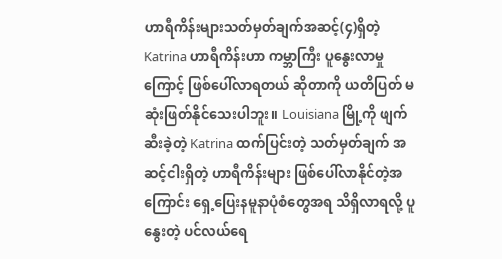ဟာရီကိန်းများသတ်မှတ်ချက်အဆင့်(၄)ရှိတဲ့ Katrina ဟာရီကိန်းဟာ ကမ္ဘာကြီး ပူနွေးလာမှုကြောင့် ဖြစ်ပေါ်လာရတယ် ဆိုတာကို ယတိပြတ် မဆုံးဖြတ်နိုင်သေးပါဘူး။ Louisiana မြို့ကို ဖျက်ဆီးခဲ့တဲ့ Katrina ထက်ပြင်းတဲ့ သတ်မှတ်ချက် အဆင့်ငါးရှိတဲ့ ဟာရီကိန်းများ ဖြစ်ပေါ်လာနိုင်တဲ့အကြောင်း ရှေ့ပြေးနမူနာပုံစံတွေအရ သိရှိလာရလို့ ပူနွေးတဲ့ ပင်လယ်ရေ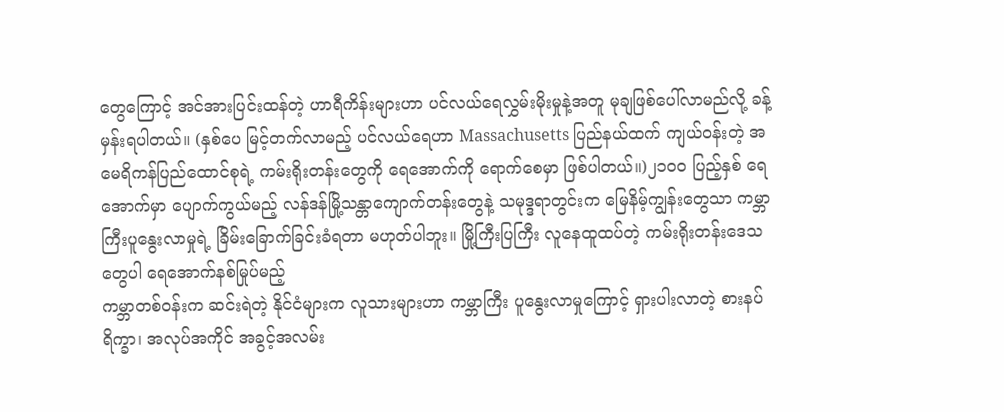တွေကြောင့် အင်အားပြင်းထန်တဲ့ ဟာရီကိန်းများဟာ ပင်လယ်ရေလွှမ်းမိုးမှုနဲ့အတူ မုချဖြစ်ပေါ်လာမည်လို့ ခန့်မှန်းရပါတယ်။ (နှစ်ပေ မြင့်တက်လာမည့် ပင်လယ်ရေဟာ Massachusetts ပြည်နယ်ထက် ကျယ်ဝန်းတဲ့ အမေရိကန်ပြည်ထောင်စုရဲ့ ကမ်းရိုးတန်းတွေကို ရေအောက်ကို ရောက်စေမှာ ဖြစ်ပါတယ်။)၂၁၀၀ ပြည့်နှစ် ရေအောက်မှာ ပျောက်ကွယ်မည့် လန်ဒန်မြို့သန္တာကျောက်တန်းတွေနဲ့ သမုဒ္ဒရာတွင်းက မြေနိမ့်ကျွန်းတွေသာ ကမ္ဘာကြီးပူနွေးလာမှုရဲ့ ခြိမ်းခြောက်ခြင်းခံရတာ မဟုတ်ပါဘူး။ မြို့ကြီးပြကြီး လူနေထူထပ်တဲ့ ကမ်းရိုးတန်းဒေသတွေပါ ရေအောက်နစ်မြုပ်မည့်
ကမ္ဘာတစ်ဝန်းက ဆင်းရဲတဲ့ နိုင်ငံများက လူသားများဟာ ကမ္ဘာကြီး ပူနွေးလာမှုကြောင့် ရှားပါးလာတဲ့ စားနပ်ရိက္ခာ၊ အလုပ်အကိုင် အခွင့်အလမ်း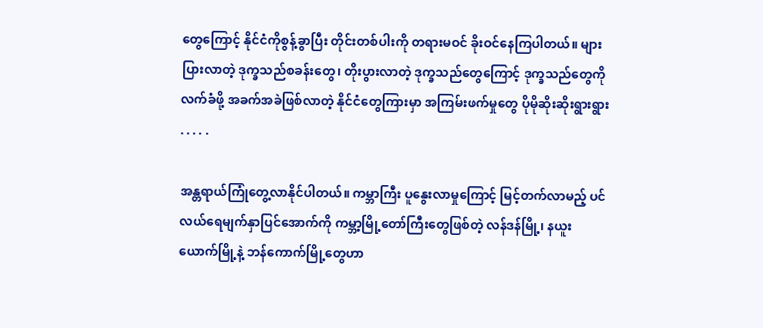တွေကြောင့် နိုင်ငံကိုစွန့်ခွာပြီး တိုင်းတစ်ပါးကို တရားမဝင် ခိုးဝင်နေကြပါတယ်။ များပြားလာတဲ့ ဒုက္ခသည်စခန်းတွေ၊ တိုးပွားလာတဲ့ ဒုက္ခသည်တွေကြောင့် ဒုက္ခသည်တွေကို လက်ခံဖို့ အခက်အခဲဖြစ်လာတဲ့ နိုင်ငံတွေကြားမှာ အကြမ်းဖက်မှုတွေ ပိုမိုဆိုးဆိုးရွားရွား . . . . .

အန္တရာယ်ကြုံတွေ့လာနိုင်ပါတယ်။ ကမ္ဘာကြီး ပူနွေးလာမှုကြောင့် မြင့်တက်လာမည့် ပင်လယ်ရေမျက်နှာပြင်အောက်ကို ကမ္ဘာ့မြို့တော်ကြီးတွေဖြစ်တဲ့ လန်ဒန်မြို့၊ နယူးယောက်မြို့နဲ့ ဘန်ကောက်မြို့တွေဟာ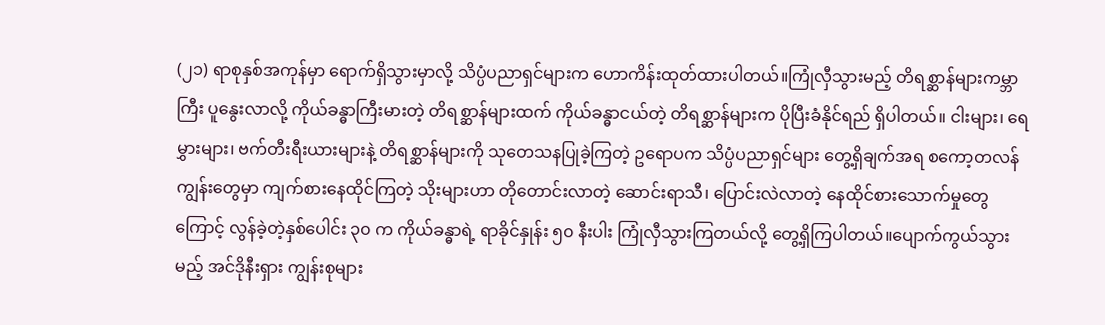(၂၁) ရာစုနှစ်အကုန်မှာ ရောက်ရှိသွားမှာလို့ သိပ္ပံပညာရှင်များက ဟောကိန်းထုတ်ထားပါတယ်။ကြုံလှီသွားမည့် တိရစ္ဆာန်များကမ္ဘာကြီး ပူနွေးလာလို့ ကိုယ်ခန္ဓာကြီးမားတဲ့ တိရစ္ဆာန်များထက် ကိုယ်ခန္ဓာငယ်တဲ့ တိရစ္ဆာန်များက ပိုပြီးခံနိုင်ရည် ရှိပါတယ်။ ငါးများ၊ ရေမွှားများ၊ ဗက်တီးရီးယားများနဲ့ တိရစ္ဆာန်များကို သုတေသနပြုခဲ့ကြတဲ့ ဥရောပက သိပ္ပံပညာရှင်များ တွေ့ရှိချက်အရ စကော့တလန်ကျွန်းတွေမှာ ကျက်စားနေထိုင်ကြတဲ့ သိုးများဟာ တိုတောင်းလာတဲ့ ဆောင်းရာသီ၊ ပြောင်းလဲလာတဲ့ နေထိုင်စားသောက်မှုတွေကြောင့် လွန်ခဲ့တဲ့နှစ်ပေါင်း ၃၀ က ကိုယ်ခန္ဓာရဲ့ ရာခိုင်နှုန်း ၅၀ နီးပါး ကြုံလှီသွားကြတယ်လို့ တွေ့ရှိကြပါတယ်။ပျောက်ကွယ်သွားမည့် အင်ဒိုနီးရှား ကျွန်းစုများ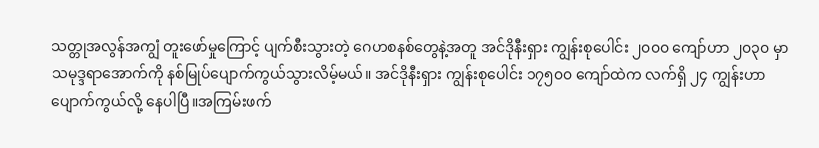သတ္တုအလွန်အကျွံ တူးဖော်မှုကြောင့် ပျက်စီးသွားတဲ့ ဂေဟစနစ်တွေနဲ့အတူ အင်ဒိုနီးရှား ကျွန်းစုပေါင်း ၂၀၀၀ ကျော်ဟာ ၂၀၃၀ မှာ သမုဒ္ဒရာအောက်ကို နစ်မြုပ်ပျောက်ကွယ်သွားလိမ့်မယ်။ အင်ဒိုနီးရှား ကျွန်းစုပေါင်း ၁၇၅၀၀ ကျော်ထဲက လက်ရှိ ၂၄ ကျွန်းဟာ ပျောက်ကွယ်လို့ နေပါပြီ။အကြမ်းဖက်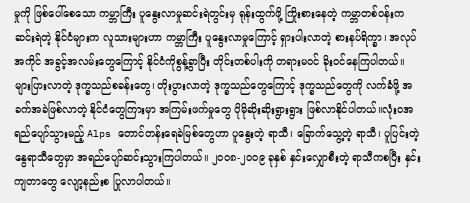မှုကို ဖြစ်ပေါ်စေသော ကမ္ဘာကြီး ပူနွေးလာမှုဆင်းရဲတွင်းမှ ရုန်းထွက်ဖို့ ကြိုးစားနေတဲ့ ကမ္ဘာတစ်ဝန်းက ဆင်းရဲတဲ့ နိုင်ငံများက လူသားများဟာ ကမ္ဘာကြီး ပူနွေးလာမှုကြောင့် ရှားပါးလာတဲ့ စားနပ်ရိက္ခာ၊ အလုပ်အကိုင် အခွင့်အလမ်းတွေကြောင့် နိုင်ငံကိုစွန့်ခွာပြီး တိုင်းတစ်ပါးကို တရားမဝင် ခိုးဝင်နေကြပါတယ်။ များပြားလာတဲ့ ဒုက္ခသည်စခန်းတွေ၊ တိုးပွားလာတဲ့ ဒုက္ခသည်တွေကြောင့် ဒုက္ခသည်တွေကို လက်ခံဖို့ အခက်အခဲဖြစ်လာတဲ့ နိုင်ငံတွေကြားမှာ အကြမ်းဖက်မှုတွေ ပိုမိုဆိုးဆိုးရွားရွား ဖြစ်လာနိုင်ပါတယ်။လုံးဝအရည်ပျော်သွားမည့် Alps တောင်တန်းရေခဲမြစ်တွေဟာ ပူနွေးတဲ့ ရာသီ၊ ခြောက်သွေ့တဲ့ ရာသီ၊ ပူပြင်းတဲ့ နွေရာသီတွေမှာ အရည်ပျော်ဆင်းသွားကြပါတယ်။ ၂၀၀၈-၂၀၀၉ ခုနှစ် နှင်းလျှောစီးတဲ့ ရာသီကစပြီး နှင်းကျတာတွေ လျော့နည်းစ ပြုလာပါတယ်။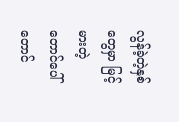လွန်ခဲ့တဲ့နှစ်တွေမှာ မြင့်မားတဲ့ တောင်ပေါ်တောင်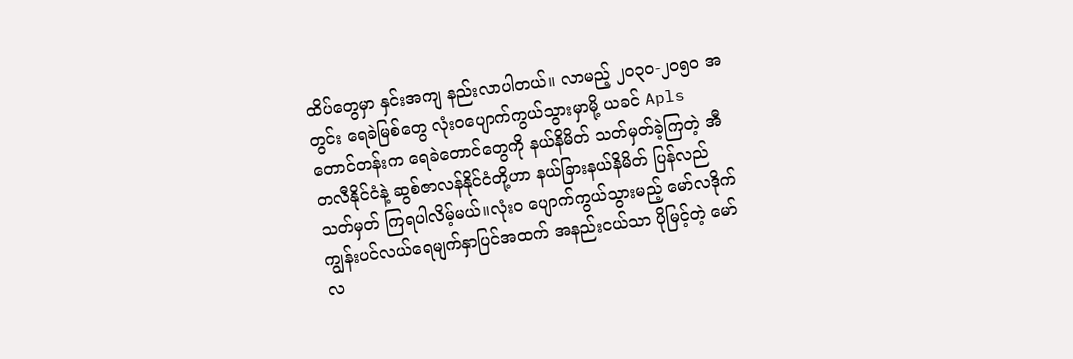ထိပ်တွေမှာ နှင်းအကျ နည်းလာပါတယ်။ လာမည့် ၂၀၃၀-၂၀၅၀ အတွင်း ရေခဲမြစ်တွေ လုံးဝပျောက်ကွယ်သွားမှာမို့ ယခင် Apls တောင်တန်းက ရေခဲတောင်တွေကို နယ်နိမိတ် သတ်မှတ်ခဲ့ကြတဲ့ အီတလီနိုင်ငံနဲ့ ဆွစ်ဇာလန်နိုင်ငံတို့ဟာ နယ်ခြားနယ်နိမိတ် ပြန်လည်သတ်မှတ် ကြရပါလိမ့်မယ်။လုံး၀ ပျောက်ကွယ်သွားမည့် မော်လဒိုက်ကျွန်းပင်လယ်ရေမျက်နှာပြင်အထက် အနည်းငယ်သာ ပိုမြင့်တဲ့ မော်လ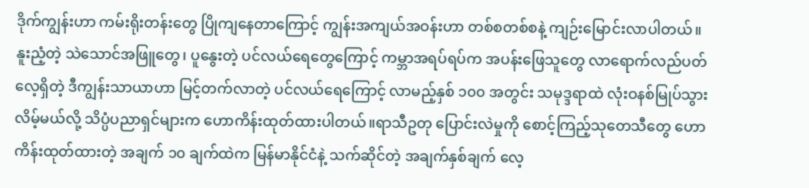ဒိုက်ကျွန်းဟာ ကမ်းရိုးတန်းတွေ ပြိုကျနေတာကြောင့် ကျွန်းအကျယ်အဝန်းဟာ တစ်စတစ်စနဲ့ ကျဉ်းမြောင်းလာပါတယ်။ နူးညံ့တဲ့ သဲသောင်အဖြူတွေ၊ ပူနွေးတဲ့ ပင်လယ်ရေတွေကြောင့် ကမ္ဘာအရပ်ရပ်က အပန်းဖြေသူတွေ လာရောက်လည်ပတ်လေ့ရှိတဲ့ ဒီကျွန်းသာယာဟာ မြင့်တက်လာတဲ့ ပင်လယ်ရေကြောင့် လာမည့်နှစ် ၁၀၀ အတွင်း သမုဒ္ဒရာထဲ လုံးဝနစ်မြုပ်သွားလိမ့်မယ်လို့ သိပ္ပံပညာရှင်များက ဟောကိန်းထုတ်ထားပါတယ်။ရာသီဥတု ပြောင်းလဲမှုကို စောင့်ကြည့်သုတေသီတွေ ဟောကိန်းထုတ်ထားတဲ့ အချက် ၁၀ ချက်ထဲက မြန်မာနိုင်ငံနဲ့ သက်ဆိုင်တဲ့ အချက်နှစ်ချက် လေ့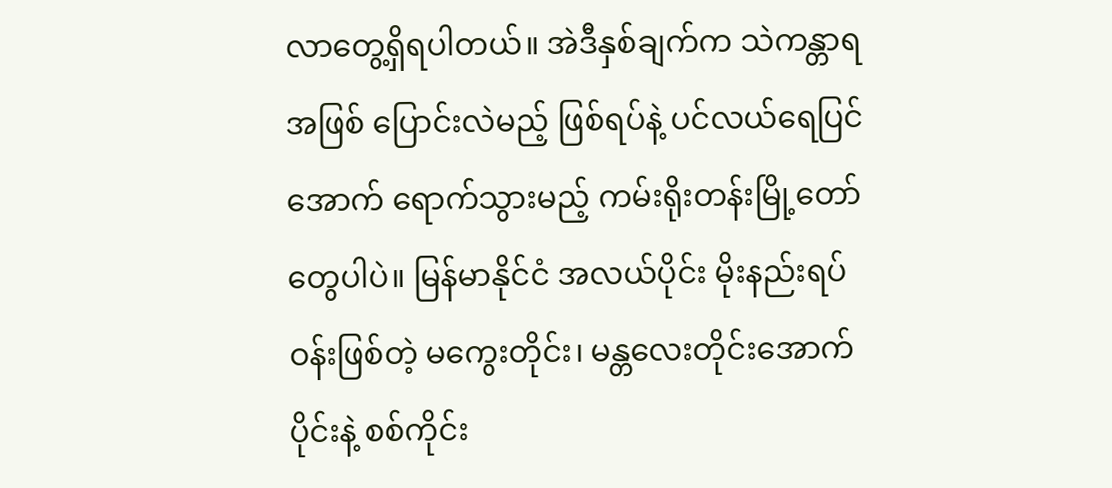လာတွေ့ရှိရပါတယ်။ အဲဒီနှစ်ချက်က သဲကန္တာရအဖြစ် ပြောင်းလဲမည့် ဖြစ်ရပ်နဲ့ ပင်လယ်ရေပြင်အောက် ရောက်သွားမည့် ကမ်းရိုးတန်းမြို့တော်တွေပါပဲ။ မြန်မာနိုင်ငံ အလယ်ပိုင်း မိုးနည်းရပ်ဝန်းဖြစ်တဲ့ မကွေးတိုင်း၊ မန္တလေးတိုင်းအောက်ပိုင်းနဲ့ စစ်ကိုင်း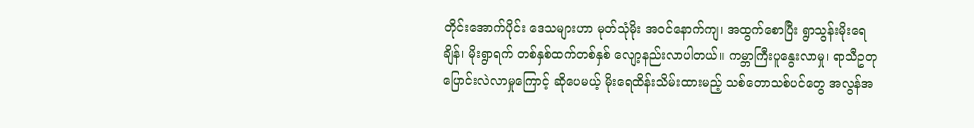တိုင်းအောက်ပိုင်း ဒေသများဟာ မုတ်သုံမိုး အဝင်နောက်ကျ၊ အထွက်စောပြီး ရွာသွန်းမိုးရေချိန်၊ မိုးရွာရက် တစ်နှစ်ထက်တစ်နှစ် လျော့နည်းလာပါတယ်။ ကမ္ဘာကြီးပူနွေးလာမှု၊ ရာသီဥတု ပြောင်းလဲလာမှုကြောင့် ဆိုပေမယ့် မိုးရေထိန်းသိမ်းထားမည့် သစ်တောသစ်ပင်တွေ အလွန်အ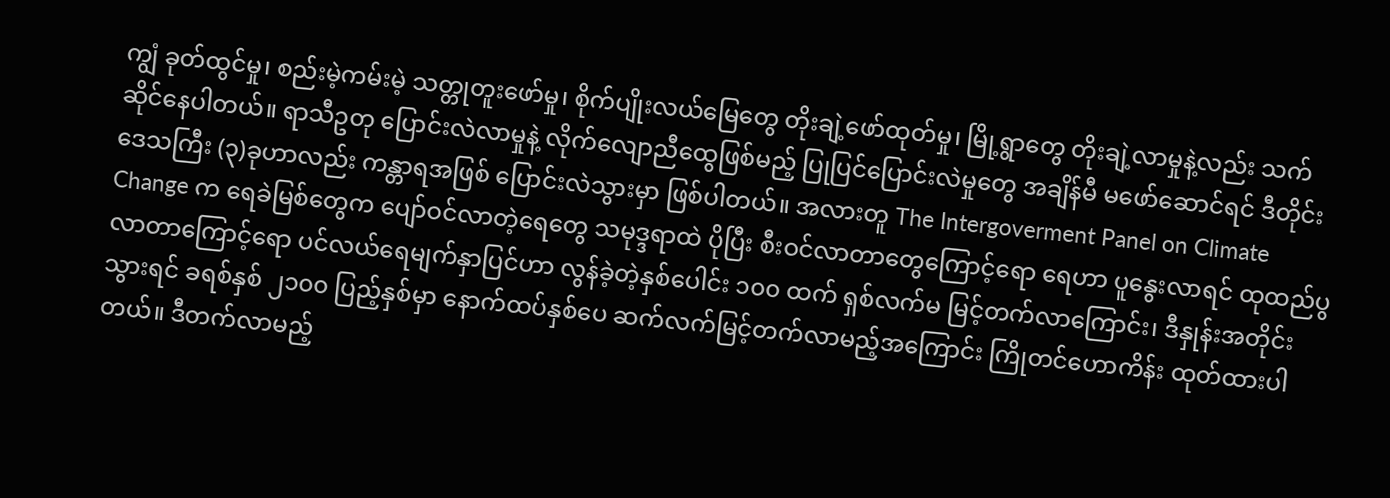ကျွံ ခုတ်ထွင်မှု၊ စည်းမဲ့ကမ်းမဲ့ သတ္တုတူးဖော်မှု၊ စိုက်ပျိုးလယ်မြေတွေ တိုးချဲ့ဖော်ထုတ်မှု၊ မြို့ရွာတွေ တိုးချဲ့လာမှုနဲ့လည်း သက်ဆိုင်နေပါတယ်။ ရာသီဥတု ပြောင်းလဲလာမှုနဲ့ လိုက်လျောညီထွေဖြစ်မည့် ပြုပြင်ပြောင်းလဲမှုတွေ အချိန်မီ မဖော်ဆောင်ရင် ဒီတိုင်းဒေသကြီး (၃)ခုဟာလည်း ကန္တာရအဖြစ် ပြောင်းလဲသွားမှာ ဖြစ်ပါတယ်။ အလားတူ The Intergoverment Panel on Climate Change က ရေခဲမြစ်တွေက ပျော်ဝင်လာတဲ့ရေတွေ သမုဒ္ဒရာထဲ ပိုပြီး စီးဝင်လာတာတွေကြောင့်ရော ရေဟာ ပူနွေးလာရင် ထုထည်ပွလာတာကြောင့်ရော ပင်လယ်ရေမျက်နှာပြင်ဟာ လွန်ခဲ့တဲ့နှစ်ပေါင်း ၁၀၀ ထက် ရှစ်လက်မ မြင့်တက်လာကြောင်း၊ ဒီနှုန်းအတိုင်းသွားရင် ခရစ်နှစ် ၂၁၀၀ ပြည့်နှစ်မှာ နောက်ထပ်နှစ်ပေ ဆက်လက်မြင့်တက်လာမည့်အကြောင်း ကြိုတင်ဟောကိန်း ထုတ်ထားပါတယ်။ ဒီတက်လာမည့်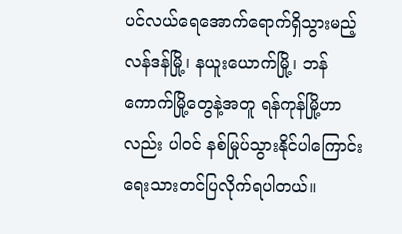ပင်လယ်ရေအောက်ရောက်ရှိသွားမည့် လန်ဒန်မြို့၊ နယူးယောက်မြို့၊ ဘန်ကောက်မြို့တွေနဲ့အတူ ရန်ကုန်မြို့ဟာလည်း ပါဝင် နစ်မြုပ်သွားနိုင်ပါကြောင်း ရေးသားတင်ပြလိုက်ရပါတယ်။